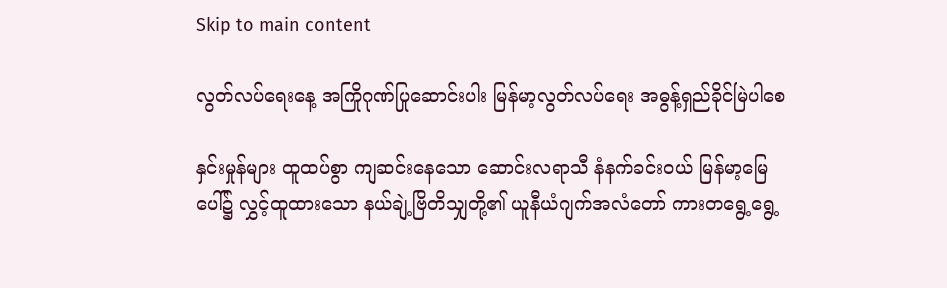Skip to main content

လွတ်လပ်ရေးနေ့ အကြိုဂုဏ်ပြုဆောင်းပါး မြန်မာ့လွတ်လပ်ရေး အဓွန့်ရှည်ခိုင်မြဲပါစေ

နှင်းမှုန်များ ထူထပ်စွာ ကျဆင်းနေသော ဆောင်းလရာသီ နံနက်ခင်းဝယ် မြန်မာ့မြေပေါ်၌ လွှင့်ထူထားသော နယ်ချဲ့ဗြိတိသျှတို့၏ ယူနီယံဂျက်အလံတော် ကားတရွေ့ရွေ့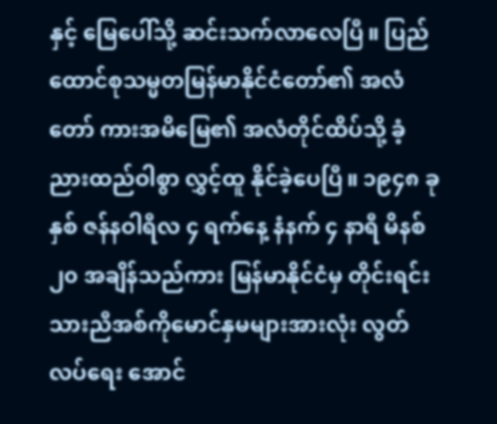နှင့် မြေပေါ်သို့ ဆင်းသက်လာလေပြီ။ ပြည်ထောင်စုသမ္မတမြန်မာနိုင်ငံတော်၏ အလံတော် ကားအမိမြေ၏ အလံတိုင်ထိပ်သို့ ခံ့ညားထည်ဝါစွာ လွှင့်ထူ နိုင်ခဲ့ပေပြီ။ ၁၉၄၈ ခုနှစ် ဇန်နဝါရီလ ၄ ရက်နေ့ နံနက် ၄ နာရီ မိနစ် ၂၀ အချိန်သည်ကား မြန်မာနိုင်ငံမှ တိုင်းရင်း သားညီအစ်ကိုမောင်နှမများအားလုံး လွတ်လပ်ရေး အောင်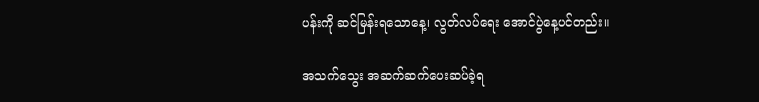ပန်းကို ဆင်မြန်းရသောနေ့၊ လွတ်လပ်ရေး အောင်ပွဲနေ့ပင်တည်း။

အသက်သွေး အဆက်ဆက်ပေးဆပ်ခဲ့ရ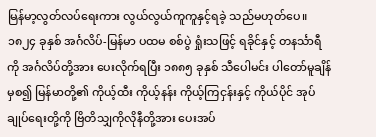မြန်မာ့လွတ်လပ်ရေးကား လွယ်လွယ်ကူကူနှင့်ရခဲ့ သည်မဟုတ်ပေ။ ၁၈၂၄ ခုနှစ် အင်္ဂလိပ်-မြန်မာ ပထမ စစ်ပွဲ ရှုံးသဖြင့် ရခိုင်နှင့် တနင်္သာရီကို အင်္ဂလိပ်တို့အား ပေးလိုက်ရပြီး ၁၈၈၅ ခုနှစ် သီပေါမင်း ပါတော်မူချိန်မှစ၍ မြန်မာတို့၏ ကိုယ့်ထီး ကိုယ့်နန်း ကိုယ့်ကြငှန်းနှင့် ကိုယ်ပိုင် အုပ်ချုပ်ရေးတို့ကို ဗြိတိသျှကိုလိုနီတို့အား ပေးအပ်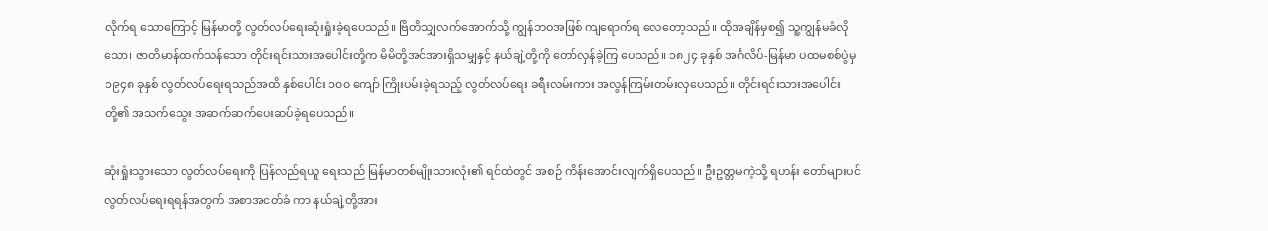လိုက်ရ သောကြောင့် မြန်မာတို့ လွတ်လပ်ရေးဆုံးရှုံးခဲ့ရပေသည်။ ဗြိတိသျှလက်အောက်သို့ ကျွန်ဘဝအဖြစ် ကျရောက်ရ လေတော့သည်။ ထိုအချိန်မှစ၍ သူ့ကျွန်မခံလိုသော၊ ဇာတိမာန်ထက်သန်သော တိုင်းရင်းသားအပေါင်းတို့က မိမိတို့အင်အားရှိသမျှနှင့် နယ်ချဲ့တို့ကို တော်လှန်ခဲ့ကြ ပေသည်။ ၁၈၂၄ ခုနှစ် အင်္ဂလိပ်-မြန်မာ ပထမစစ်ပွဲမှ ၁၉၄၈ ခုနှစ် လွတ်လပ်ရေးရသည်အထိ နှစ်ပေါင်း ၁၀၀ ကျော် ကြိုးပမ်းခဲ့ရသည့် လွတ်လပ်ရေး ခရီးလမ်းကား အလွန်ကြမ်းတမ်းလှပေသည်။ တိုင်းရင်းသားအပေါင်း တို့၏ အသက်သွေး အဆက်ဆက်ပေးဆပ်ခဲ့ရပေသည်။

ဆုံးရှုံးသွားသော လွတ်လပ်ရေးကို ပြန်လည်ရယူ ရေးသည် မြန်မာတစ်မျိုးသားလုံး၏ ရင်ထဲတွင် အစဉ် ကိန်းအောင်းလျက်ရှိပေသည်။ ဦးဥတ္တမကဲ့သို့ ရဟန်း တော်များပင် လွတ်လပ်ရေးရရန်အတွက် အစာအငတ်ခံ ကာ နယ်ချဲ့တို့အား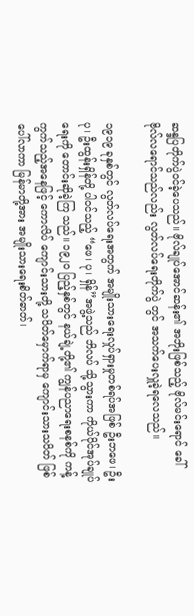ဆန္ဒပြတိုက်ပွဲဝင်ခဲ့ပေသည်။ ဗိုလ်ချုပ်အောင်ဆန်း၏ အဘိုးဖြစ်သည့် ဗိုလ်မင်းရောင် ခေါ် ဗိုလ်လရောင်သည်လည်း လွတ်လပ်ရေးတိုက်ပွဲ တွင် အသက်ပေးလှူခဲ့ရလေသည်။

၁၉၁၉ ခုနှစ်တွင် လွတ်လပ်ရေးအတွက် အမျိုးသားရေးလှုပ်ရှားမှုတစ်ရပ်အဖြစ် ဦးဘဖေ၊ ဦးပု၊ ဦးထွန်းရှိန်တို့ ပါဝင်သည့် “ဖေ၊ ပု၊ ရှိန်”အဖွဲ့သည် ဘိလပ် သို့သွားကာ ကိုယ်ပိုင်အုပ်ချုပ်ရေးကို တောင်းဆိုခဲ့ကြ သည်။ ၁၉၂၀ ပြည့်နှစ်တွင် နယ်ချဲ့တို့၏ ကျွန်ပညာရေးစနစ်ကို ကန့်ကွက်သည့်အနေဖြင့် ကောလိပ် ကျောင်းသားတို့ သပိတ်မှောက်ရာမှ ကျောင်းသားသပိတ် ဖြစ်ပေါ်လာကာ မြန်မာတို့အား အမျိုးသားရေးစိတ်ဓာတ်၊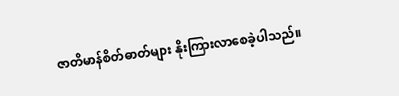ဇာတိမာန်စိတ်ဓာတ်များ နိုးကြားလာစေခဲ့ပါသည်။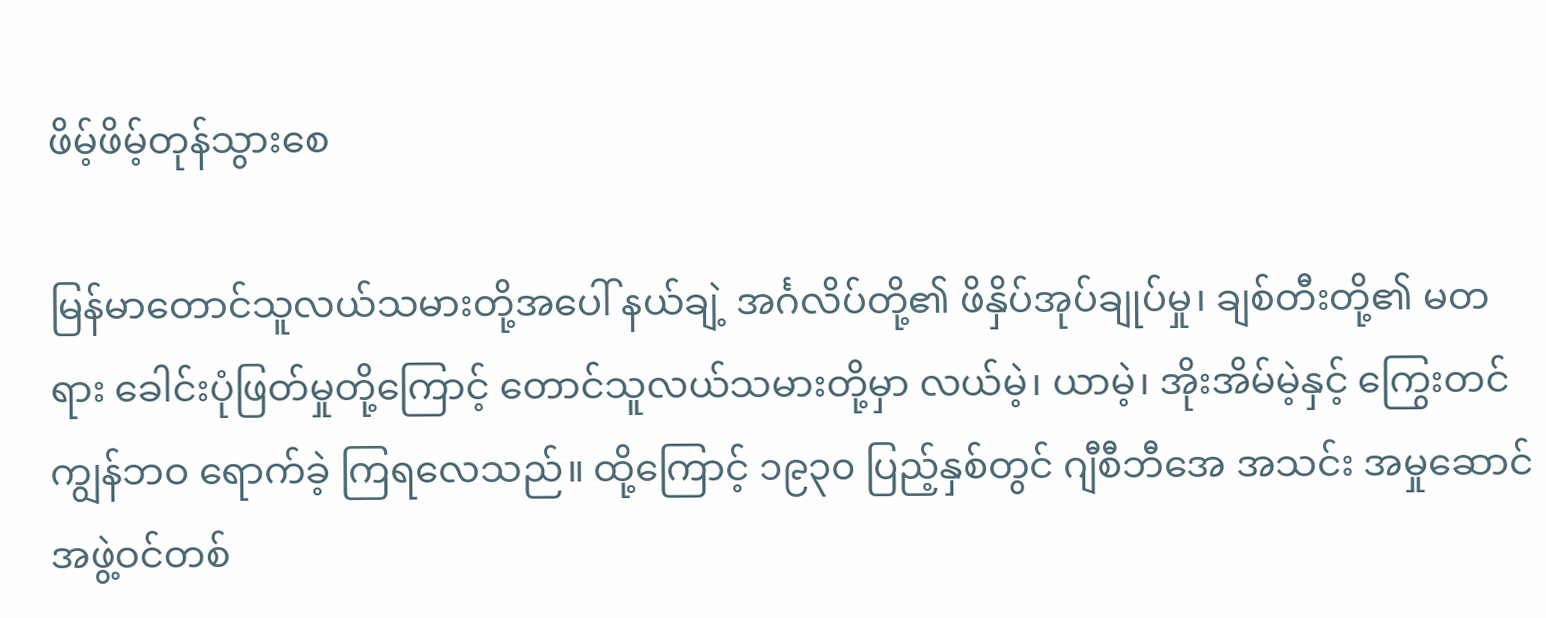ဖိမ့်ဖိမ့်တုန်သွားစေ

မြန်မာတောင်သူလယ်သမားတို့အပေါ် နယ်ချဲ့ အင်္ဂလိပ်တို့၏ ဖိနှိပ်အုပ်ချုပ်မှု၊ ချစ်တီးတို့၏ မတရား ခေါင်းပုံဖြတ်မှုတို့ကြောင့် တောင်သူလယ်သမားတို့မှာ လယ်မဲ့၊ ယာမဲ့၊ အိုးအိမ်မဲ့နှင့် ကြွေးတင်ကျွန်ဘဝ ရောက်ခဲ့ ကြရလေသည်။ ထို့ကြောင့် ၁၉၃၀ ပြည့်နှစ်တွင် ဂျီစီဘီအေ အသင်း အမှုဆောင်အဖွဲ့ဝင်တစ်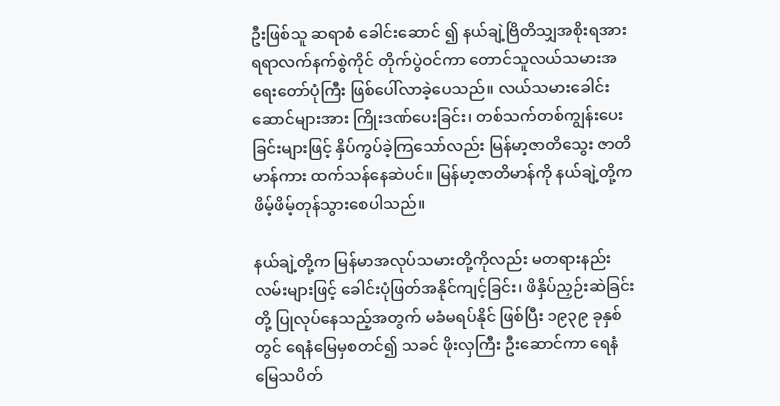ဦးဖြစ်သူ ဆရာစံ ခေါင်းဆောင် ၍ နယ်ချဲ့ဗြိတိသျှအစိုးရအား ရရာလက်နက်စွဲကိုင် တိုက်ပွဲဝင်ကာ တောင်သူလယ်သမားအရေးတော်ပုံကြီး ဖြစ်ပေါ်လာခဲ့ပေသည်။ လယ်သမားခေါင်းဆောင်များအား ကြိုးဒဏ်ပေးခြင်း၊ တစ်သက်တစ်ကျွန်းပေးခြင်းများဖြင့် နှိပ်ကွပ်ခဲ့ကြသော်လည်း မြန်မာ့ဇာတိသွေး ဇာတိမာန်ကား ထက်သန်နေဆဲပင်။ မြန်မာ့ဇာတိမာန်ကို နယ်ချဲ့တို့က ဖိမ့်ဖိမ့်တုန်သွားစေပါသည်။

နယ်ချဲ့တို့က မြန်မာအလုပ်သမားတို့ကိုလည်း မတရားနည်းလမ်းများဖြင့် ခေါင်းပုံဖြတ်အနိုင်ကျင့်ခြင်း၊ ဖိနှိပ်ညှဉ်းဆဲခြင်းတို့ ပြုလုပ်နေသည့်အတွက် မခံမရပ်နိုင် ဖြစ်ပြီး ၁၉၃၉ ခုနှစ်တွင် ရေနံမြေမှစတင်၍ သခင် ဖိုးလှကြီး ဦးဆောင်ကာ ရေနံမြေသပိတ်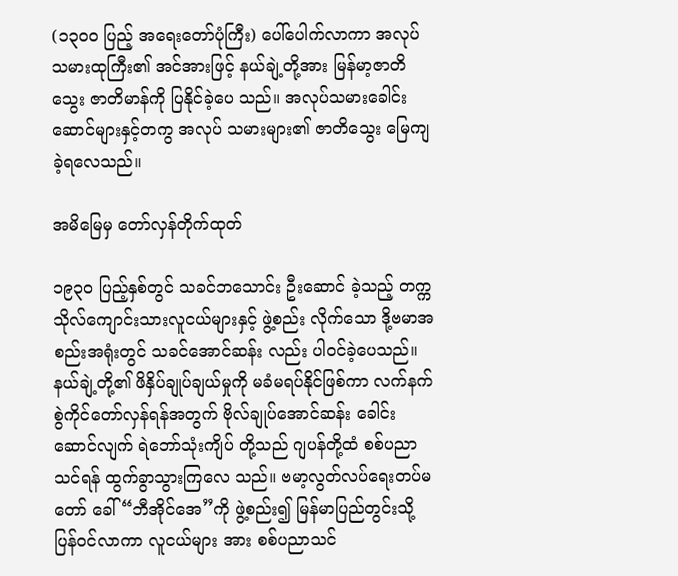(၁၃၀၀ ပြည့် အရေးတော်ပုံကြီး) ပေါ်ပေါက်လာကာ အလုပ်သမားထုကြီး၏ အင်အားဖြင့် နယ်ချဲ့တို့အား မြန်မာ့ဇာတိသွေး ဇာတိမာန်ကို ပြနိုင်ခဲ့ပေ သည်။ အလုပ်သမားခေါင်းဆောင်များနှင့်တကွ အလုပ် သမားများ၏ ဇာတိသွေး မြေကျခဲ့ရလေသည်။

အမိမြေမှ တော်လှန်တိုက်ထုတ်

၁၉၃၀ ပြည့်နှစ်တွင် သခင်ဘသောင်း ဦးဆောင် ခဲ့သည့် တက္ကသိုလ်ကျောင်းသားလူငယ်များနှင့် ဖွဲ့စည်း လိုက်သော ဒို့ဗမာအစည်းအရုံးတွင် သခင်အောင်ဆန်း လည်း ပါဝင်ခဲ့ပေသည်။ နယ်ချဲ့တို့၏ ဖိနှိပ်ချုပ်ချယ်မှုကို မခံမရပ်နိုင်ဖြစ်ကာ လက်နက်စွဲကိုင်တော်လှန်ရန်အတွက် ဗိုလ်ချုပ်အောင်ဆန်း ခေါင်းဆောင်လျက် ရဲဘော်သုံးကျိပ် တို့သည် ဂျပန်တို့ထံ စစ်ပညာသင်ရန် ထွက်ခွာသွားကြလေ သည်။ ဗမာ့လွတ်လပ်ရေးတပ်မတော် ခေါ် “ဘီအိုင်အေ”ကို ဖွဲ့စည်း၍ မြန်မာပြည်တွင်းသို့ ပြန်ဝင်လာကာ လူငယ်များ အား စစ်ပညာသင်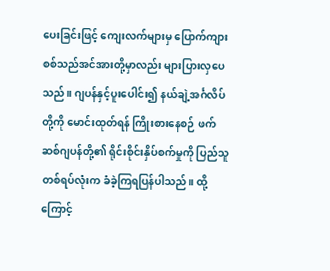ပေးခြင်းဖြင့် ကျေးလက်များမှ ပြောက်ကျား စစ်သည်အင်အားတို့မှာလည်း များပြားလှပေသည်။ ဂျပန်နှင့်ပူးပေါင်း၍ နယ်ချဲ့အင်္ဂလိပ်တို့ကို မောင်းထုတ်ရန် ကြိုးစားနေစဉ် ဖက်ဆစ်ဂျပန်တို့၏ ရိုင်းစိုင်းနှိပ်စက်မှုကို ပြည်သူတစ်ရပ်လုံးက ခံခဲ့ကြရပြန်ပါသည်။ ထို့ကြောင့်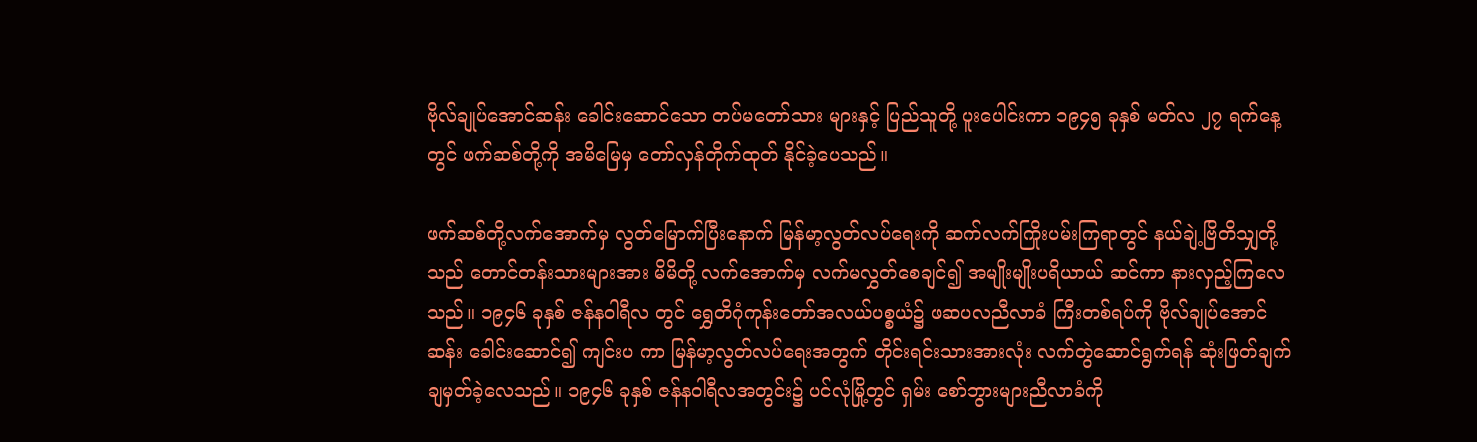ဗိုလ်ချုပ်အောင်ဆန်း ခေါင်းဆောင်သော တပ်မတော်သား များနှင့် ပြည်သူတို့ ပူးပေါင်းကာ ၁၉၄၅ ခုနှစ် မတ်လ ၂၇ ရက်နေ့တွင် ဖက်ဆစ်တို့ကို အမိမြေမှ တော်လှန်တိုက်ထုတ် နိုင်ခဲ့ပေသည်။

ဖက်ဆစ်တို့လက်အောက်မှ လွတ်မြောက်ပြီးနောက် မြန်မာ့လွတ်လပ်ရေးကို ဆက်လက်ကြိုးပမ်းကြရာတွင် နယ်ချဲ့ဗြိတိသျှတို့သည် တောင်တန်းသားများအား မိမိတို့ လက်အောက်မှ လက်မလွှတ်စေချင်၍ အမျိုးမျိုးပရိယာယ် ဆင်ကာ နားလှည့်ကြလေသည်။ ၁၉၄၆ ခုနှစ် ဇန်နဝါရီလ တွင် ရွှေတိဂုံကုန်းတော်အလယ်ပစ္စယံ၌ ဖဆပလညီလာခံ ကြီးတစ်ရပ်ကို ဗိုလ်ချုပ်အောင်ဆန်း ခေါင်းဆောင်၍ ကျင်းပ ကာ မြန်မာ့လွတ်လပ်ရေးအတွက် တိုင်းရင်းသားအားလုံး လက်တွဲဆောင်ရွက်ရန် ဆုံးဖြတ်ချက် ချမှတ်ခဲ့လေသည်။ ၁၉၄၆ ခုနှစ် ဇန်နဝါရီလအတွင်း၌ ပင်လုံမြို့တွင် ရှမ်း စော်ဘွားများညီလာခံကို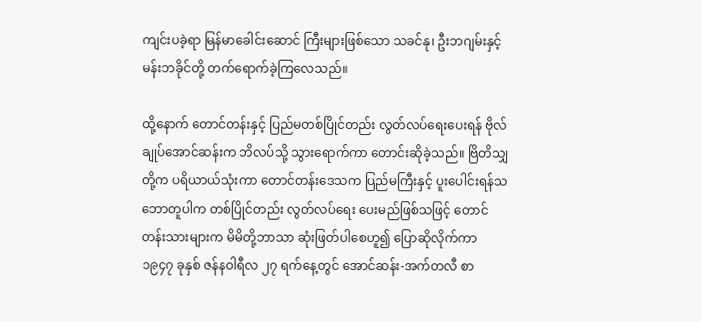ကျင်းပခဲ့ရာ မြန်မာခေါင်းဆောင် ကြီးများဖြစ်သော သခင်နု၊ ဦးဘဂျမ်းနှင့် မန်းဘခိုင်တို့ တက်ရောက်ခဲ့ကြလေသည်။

ထို့နောက် တောင်တန်းနှင့် ပြည်မတစ်ပြိုင်တည်း လွတ်လပ်ရေးပေးရန် ဗိုလ်ချုပ်အောင်ဆန်းက ဘိလပ်သို့ သွားရောက်ကာ တောင်းဆိုခဲ့သည်။ ဗြိတိသျှတို့က ပရိယာယ်သုံးကာ တောင်တန်းဒေသက ပြည်မကြီးနှင့် ပူးပေါင်းရန်သဘောတူပါက တစ်ပြိုင်တည်း လွတ်လပ်ရေး ပေးမည်ဖြစ်သဖြင့် တောင်တန်းသားများက မိမိတို့ဘာသာ ဆုံးဖြတ်ပါစေဟူ၍ ပြောဆိုလိုက်ကာ ၁၉၄၇ ခုနှစ် ဇန်နဝါရီလ ၂၇ ရက်နေ့တွင် အောင်ဆန်း-အက်တလီ စာ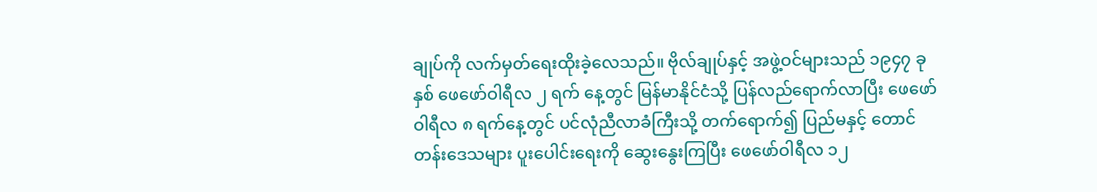ချုပ်ကို လက်မှတ်ရေးထိုးခဲ့လေသည်။ ဗိုလ်ချုပ်နှင့် အဖွဲ့ဝင်များသည် ၁၉၄၇ ခုနှစ် ဖေဖော်ဝါရီလ ၂ ရက် နေ့တွင် မြန်မာနိုင်ငံသို့ ပြန်လည်ရောက်လာပြီး ဖေဖော်ဝါရီလ ၈ ရက်နေ့တွင် ပင်လုံညီလာခံကြီးသို့ တက်ရောက်၍ ပြည်မနှင့် တောင်တန်းဒေသများ ပူးပေါင်းရေးကို ဆွေးနွေးကြပြီး ဖေဖော်ဝါရီလ ၁၂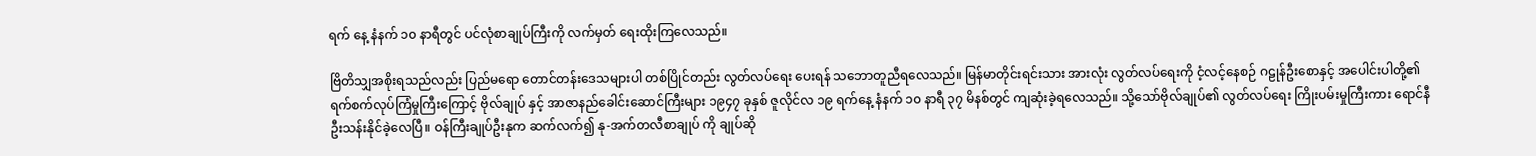ရက် နေ့ နံနက် ၁၀ နာရီတွင် ပင်လုံစာချုပ်ကြီးကို လက်မှတ် ရေးထိုးကြလေသည်။

ဗြိတိသျှအစိုးရသည်လည်း ပြည်မရော တောင်တန်းဒေသများပါ တစ်ပြိုင်တည်း လွတ်လပ်ရေး ပေးရန် သဘောတူညီရလေသည်။ မြန်မာတိုင်းရင်းသား အားလုံး လွတ်လပ်ရေးကို ငံ့လင့်နေစဉ် ဂဠုန်ဦးစောနှင့် အပေါင်းပါတို့၏ ရက်စက်လုပ်ကြံမှုကြီးကြောင့် ဗိုလ်ချုပ် နှင့် အာဇာနည်ခေါင်းဆောင်ကြီးများ ၁၉၄၇ ခုနှစ် ဇူလိုင်လ ၁၉ ရက်နေ့ နံနက် ၁၀ နာရီ ၃၇ မိနစ်တွင် ကျဆုံးခဲ့ရလေသည်။ သို့သော်ဗိုလ်ချုပ်၏ လွတ်လပ်ရေး ကြိုးပမ်းမှုကြီးကား ရောင်နီဦးသန်းနိုင်ခဲ့လေပြီ။ ဝန်ကြီးချုပ်ဦးနုက ဆက်လက်၍ နု-အက်တလီစာချုပ် ကို ချုပ်ဆို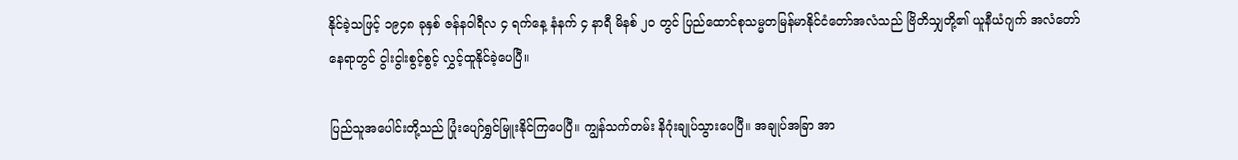နိုင်ခဲ့သဖြင့် ၁၉၄၈ ခုနှစ် ဇန်နဝါရီလ ၄ ရက်နေ့ နံနက် ၄ နာရီ မိနစ် ၂၀ တွင် ပြည်ထောင်စုသမ္မတမြန်မာနိုင်ငံတော်အလံသည် ဗြိတိသျှတို့၏ ယူနီယံဂျက် အလံတော်နေရာတွင် ငွါးငွါးစွင့်စွင့် လွှင့်ထူနိုင်ခဲ့ပေပြီ။

ပြည်သူအပေါင်းတို့သည် ပြုံးပျော်ရွှင်မြူးနိုင်ကြပေပြီ။ ကျွန်သက်တမ်း နိဂုံးချုပ်သွားပေပြီ။ အချုပ်အခြာ အာ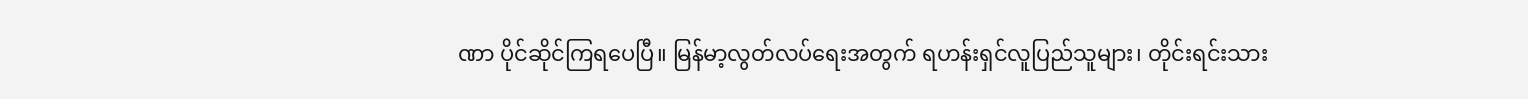ဏာ ပိုင်ဆိုင်ကြရပေပြီ။ မြန်မာ့လွတ်လပ်ရေးအတွက် ရဟန်းရှင်လူပြည်သူများ၊ တိုင်းရင်းသား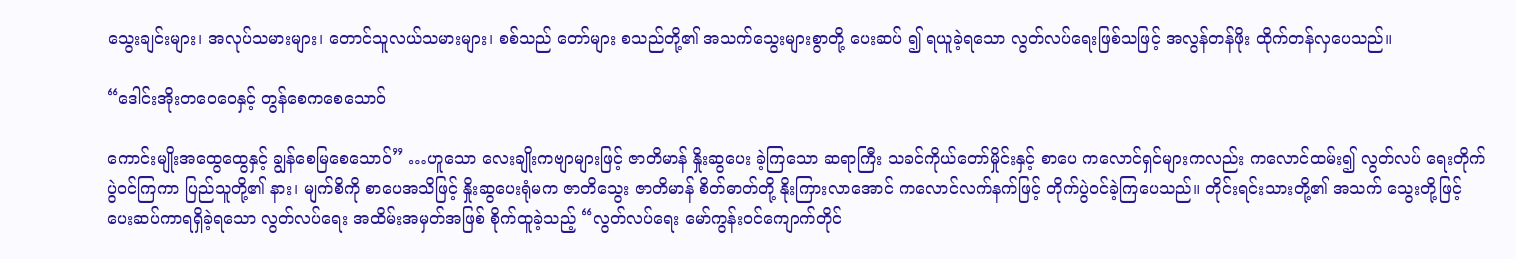သွေးချင်းများ၊ အလုပ်သမားများ၊ တောင်သူလယ်သမားများ၊ စစ်သည် တော်များ စသည်တို့၏ အသက်သွေးများစွာတို့ ပေးဆပ် ၍ ရယူခဲ့ရသော လွတ်လပ်ရေးဖြစ်သဖြင့် အလွန်တန်ဖိုး ထိုက်တန်လှပေသည်။

“ဒေါင်းအိုးတဝေဝေနှင့် တွန်စေကစေသောဝ်

ကောင်းမျိုးအထွေထွေနှင့် ချွန်စေမြစေသောဝ်” …ဟူသော လေးချိုးကဗျာများဖြင့် ဇာတိမာန် နှိုးဆွပေး ခဲ့ကြသော ဆရာကြီး သခင်ကိုယ်တော်မှိုင်းနှင့် စာပေ ကလောင်ရှင်များကလည်း ကလောင်ထမ်း၍ လွတ်လပ် ရေးတိုက်ပွဲဝင်ကြကာ ပြည်သူတို့၏ နား၊ မျက်စိကို စာပေအသိဖြင့် နှိုးဆွပေးရုံမက ဇာတိသွေး ဇာတိမာန် စိတ်ဓာတ်တို့ နိုးကြားလာအောင် ကလောင်လက်နက်ဖြင့် တိုက်ပွဲဝင်ခဲ့ကြပေသည်။ တိုင်းရင်းသားတို့၏ အသက် သွေးတို့ဖြင့် ပေးဆပ်ကာရရှိခဲ့ရသော လွတ်လပ်ရေး အထိမ်းအမှတ်အဖြစ် စိုက်ထူခဲ့သည့် “လွတ်လပ်ရေး မော်ကွန်းဝင်ကျောက်တိုင်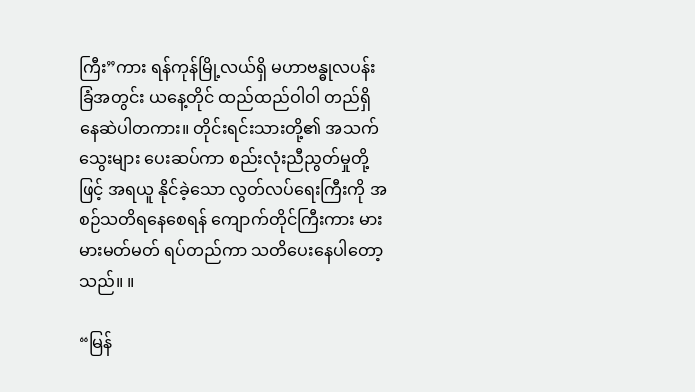ကြီး”ကား ရန်ကုန်မြို့လယ်ရှိ မဟာဗန္ဓုလပန်းခြံအတွင်း ယနေ့တိုင် ထည်ထည်ဝါဝါ တည်ရှိ နေဆဲပါတကား။ တိုင်းရင်းသားတို့၏ အသက် သွေးများ ပေးဆပ်ကာ စည်းလုံးညီညွတ်မှုတို့ဖြင့် အရယူ နိုင်ခဲ့သော လွတ်လပ်ရေးကြီးကို အစဉ်သတိရနေစေရန် ကျောက်တိုင်ကြီးကား မားမားမတ်မတ် ရပ်တည်ကာ သတိပေးနေပါတော့သည်။ ။

“မြန်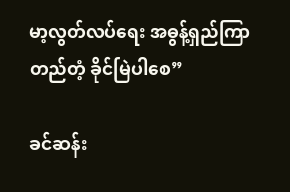မာ့လွတ်လပ်ရေး အဓွန့်ရှည်ကြာ တည်တံ့ ခိုင်မြဲပါစေ”

ခင်ဆန်း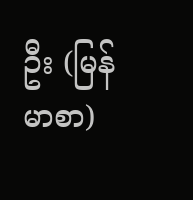ဦး (မြန်မာစာ)